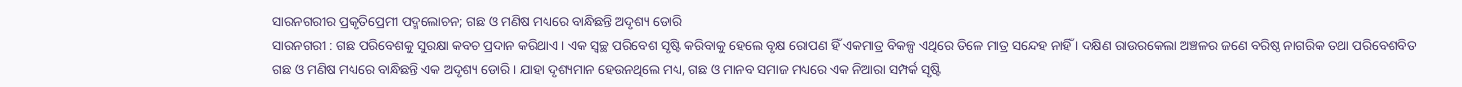ସାରନଗରୀର ପ୍ରକୃତିପ୍ରେମୀ ପଦ୍ମଲୋଚନ; ଗଛ ଓ ମଣିଷ ମଧ୍ୟରେ ବାନ୍ଧିଛନ୍ତି ଅଦୃଶ୍ୟ ଡୋରି
ସାରନଗରୀ : ଗଛ ପରିବେଶକୁ ସୁରକ୍ଷା କବଚ ପ୍ରଦାନ କରିଥାଏ । ଏକ ସ୍ୱଚ୍ଛ ପରିବେଶ ସୃଷ୍ଟି କରିବାକୁ ହେଲେ ବୃକ୍ଷ ରୋପଣ ହିଁ ଏକମାତ୍ର ବିକଳ୍ପ ଏଥିରେ ତିଳେ ମାତ୍ର ସନ୍ଦେହ ନାହିଁ । ଦକ୍ଷିଣ ରାଉରକେଲା ଅଞ୍ଚଳର ଜଣେ ବରିଷ୍ଠ ନାଗରିକ ତଥା ପରିବେଶବିତ ଗଛ ଓ ମଣିଷ ମଧ୍ୟରେ ବାନ୍ଧିଛନ୍ତି ଏକ ଅଦୃଶ୍ୟ ଡୋରି। ଯାହା ଦୃଶ୍ୟମାନ ହେଉନଥିଲେ ମଧ୍ୟ, ଗଛ ଓ ମାନବ ସମାଜ ମଧ୍ୟରେ ଏକ ନିଆରା ସମ୍ପର୍କ ସୃଷ୍ଟି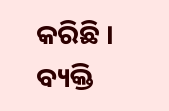କରିଛି । ବ୍ୟକ୍ତି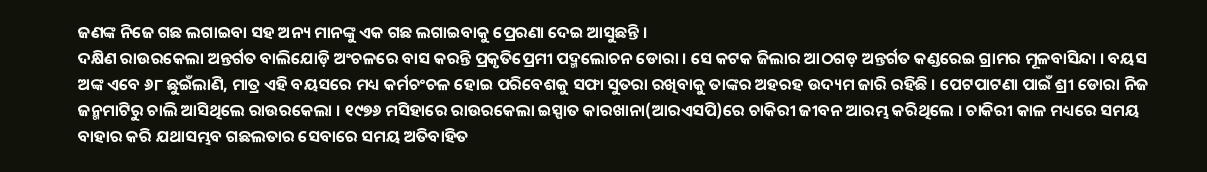ଜଣଙ୍କ ନିଜେ ଗଛ ଲଗାଇବା ସହ ଅନ୍ୟ ମାନଙ୍କୁ ଏକ ଗଛ ଲଗାଇବାକୁ ପ୍ରେରଣା ଦେଇ ଆସୁଛନ୍ତି ।
ଦକ୍ଷିଣ ରାଉରକେଲା ଅନ୍ତର୍ଗତ ବାଲିଯୋଡ଼ି ଅଂଚଳରେ ବାସ କରନ୍ତି ପ୍ରକୃତିପ୍ରେମୀ ପଦ୍ମଲୋଚନ ଡୋରା । ସେ କଟକ ଜିଲାର ଆଠଗଡ଼ ଅନ୍ତର୍ଗତ କଣ୍ଡରେଇ ଗ୍ରାମର ମୂଳବାସିନ୍ଦା । ବୟସ ଅଙ୍କ ଏବେ ୬୮ ଛୁଇଁଲାଣି, ମାତ୍ର ଏହି ବୟସରେ ମଧ୍ୟ କର୍ମଚଂଚଳ ହୋଇ ପରିବେଶକୁ ସଫା ସୁତରା ରଖିବାକୁ ତାଙ୍କର ଅହରହ ଉଦ୍ୟମ ଜାରି ରହିଛି । ପେଟପାଟଣା ପାଇଁ ଶ୍ରୀ ଡୋରା ନିଜ ଜନ୍ମମାଟିରୁ ଚାଲି ଆସିଥିଲେ ରାଉରକେଲା । ୧୯୭୬ ମସିହାରେ ରାଉରକେଲା ଇସ୍ପାତ କାରଖାନା(ଆରଏସପି)ରେ ଚାକିରୀ ଜୀବନ ଆରମ୍ଭ କରିଥିଲେ । ଚାକିରୀ କାଳ ମଧ୍ୟରେ ସମୟ ବାହାର କରି ଯଥାସମ୍ଭବ ଗଛଲତାର ସେବାରେ ସମୟ ଅତିବାହିତ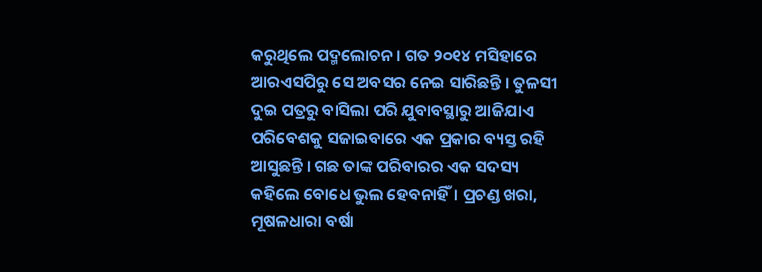କରୁଥିଲେ ପଦ୍ମଲୋଚନ । ଗତ ୨୦୧୪ ମସିହାରେ ଆରଏସପିରୁ ସେ ଅବସର ନେଇ ସାରିଛନ୍ତି । ତୁଳସୀ ଦୁଇ ପତ୍ରରୁ ବାସିଲା ପରି ଯୁବାବସ୍ଥାରୁ ଆଜିଯାଏ ପରିବେଶକୁ ସଜାଇବାରେ ଏକ ପ୍ରକାର ବ୍ୟସ୍ତ ରହି ଆସୁଛନ୍ତି । ଗଛ ତାଙ୍କ ପରିବାରର ଏକ ସଦସ୍ୟ କହିଲେ ବୋଧେ ଭୁଲ ହେବନାହିଁ। ପ୍ରଚଣ୍ଡ ଖରା, ମୂଷଳଧାରା ବର୍ଷା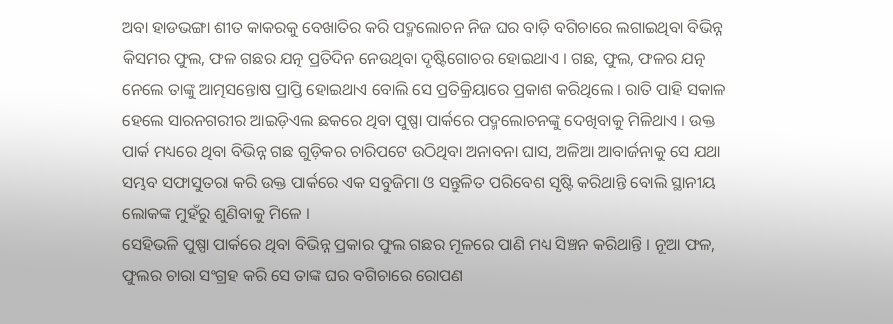ଅବା ହାଡଭଙ୍ଗା ଶୀତ କାକରକୁ ବେଖାତିର କରି ପଦ୍ମଲୋଚନ ନିଜ ଘର ବାଡ଼ି ବଗିଚାରେ ଲଗାଇଥିବା ବିଭିନ୍ନ କିସମର ଫୁଲ, ଫଳ ଗଛର ଯତ୍ନ ପ୍ରତିଦିନ ନେଉଥିବା ଦୃଷ୍ଟିଗୋଚର ହୋଇଥାଏ । ଗଛ, ଫୁଲ, ଫଳର ଯତ୍ନ ନେଲେ ତାଙ୍କୁ ଆତ୍ମସନ୍ତୋଷ ପ୍ରାପ୍ତି ହୋଇଥାଏ ବୋଲି ସେ ପ୍ରତିକ୍ରିୟାରେ ପ୍ରକାଶ କରିଥିଲେ । ରାତି ପାହି ସକାଳ ହେଲେ ସାରନଗରୀର ଆଇଡ଼ିଏଲ ଛକରେ ଥିବା ପୁଷ୍ପା ପାର୍କରେ ପଦ୍ମଲୋଚନଙ୍କୁ ଦେଖିବାକୁ ମିଳିଥାଏ । ଉକ୍ତ ପାର୍କ ମଧ୍ୟରେ ଥିବା ବିଭିନ୍ନ ଗଛ ଗୁଡ଼ିକର ଚାରିପଟେ ଉଠିଥିବା ଅନାବନା ଘାସ, ଅଳିଆ ଆବାର୍ଜନାକୁ ସେ ଯଥା ସମ୍ଭବ ସଫାସୁତରା କରି ଉକ୍ତ ପାର୍କରେ ଏକ ସବୁଜିମା ଓ ସନ୍ତୁଳିତ ପରିବେଶ ସୃଷ୍ଟି କରିଥାନ୍ତି ବୋଲି ସ୍ଥାନୀୟ ଲୋକଙ୍କ ମୁହଁରୁ ଶୁଣିବାକୁ ମିଳେ ।
ସେହିଭଳି ପୁଷ୍ପା ପାର୍କରେ ଥିବା ବିଭିନ୍ନ ପ୍ରକାର ଫୁଲ ଗଛର ମୂଳରେ ପାଣି ମଧ୍ୟ ସିଞ୍ଚନ କରିଥାନ୍ତି । ନୂଆ ଫଳ, ଫୁଲର ଚାରା ସଂଗ୍ରହ କରି ସେ ତାଙ୍କ ଘର ବଗିଚାରେ ରୋପଣ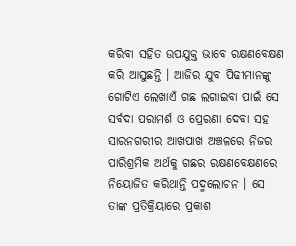କରିବା ସହିତ ଉପଯୁକ୍ତ ଭାବେ ରକ୍ଷଣବେକ୍ଷଣ କରି ଆସୁଛନ୍ତି । ଆଜିର ଯୁବ ପିଢୀମାନଙ୍କୁ ଗୋଟିଏ ଲେଖାଏଁ ଗଛ ଲଗାଇବା ପାଇଁ ସେ ସର୍ବଦା ପରାମର୍ଶ ଓ ପ୍ରେରଣା ଦେବା ସହ ସାରନଗରୀର ଆଖପାଖ ଅଞ୍ଚଳରେ ନିଜର ପାରିଶ୍ରମିକ ଅର୍ଥକୁ ଗଛର ରକ୍ଷଣବେକ୍ଷଣରେ ନିୟୋଜିତ କରିଥାନ୍ତି ପଦ୍ମଲୋଚନ । ସେ ତାଙ୍କ ପ୍ରତିକ୍ରିୟାରେ ପ୍ରକାଶ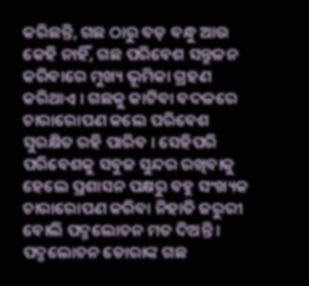କରିଛନ୍ତି, ଗଛ ଠାରୁ ବଡ଼ ବନ୍ଧୁ ଆଉ କେହି ନାହିଁ, ଗଛ ପରିବେଶ ସନ୍ତୁଳନ କରିବାରେ ମୁଖ୍ୟ ଭୂମିକା ଗ୍ରହଣ କରିଥାଏ । ଗଛକୁ କାଟିବା ବଦଳରେ ଚାରାରୋପଣ କଲେ ପରିବେଶ ସୁରକ୍ଷିତ ରହି ପାରିବ । ସେହିପରି ପରିବେଶକୁ ସବୁଜ ସୁନ୍ଦର ରଖିବାକୁ ହେଲେ ପ୍ରଶାସନ ପକ୍ଷରୁ ବହୁ ସଂଖ୍ୟକ ଚାରାରୋପଣ କରିବା ନିହାତି ଜରୁରୀ ବୋଲି ପଦ୍ମଲୋଚନ ମତ ଦିଅନ୍ତି । ପଦ୍ମଲୋଚନ ଡୋରାଙ୍କ ଗଛ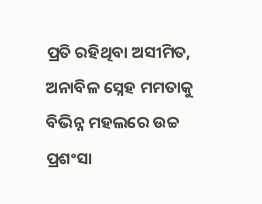ପ୍ରତି ରହିଥିବା ଅସୀମିତ, ଅନାବିଳ ସ୍ନେହ ମମତାକୁ ବିଭିନ୍ନ ମହଲରେ ଉଚ୍ଚ ପ୍ରଶଂସା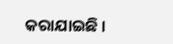କରାଯାଇଛି ।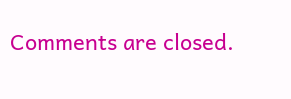Comments are closed.